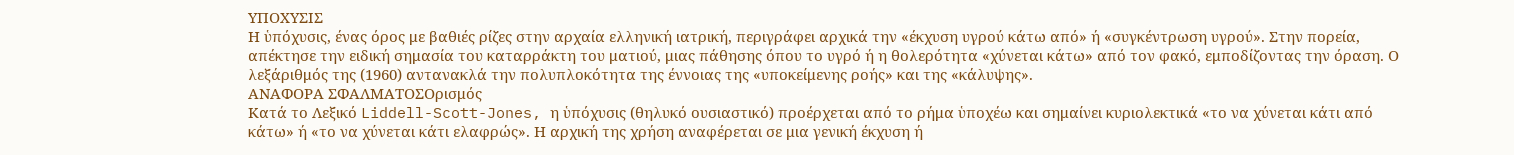ΥΠΟΧΥΣΙΣ
Η ὑπόχυσις, ένας όρος με βαθιές ρίζες στην αρχαία ελληνική ιατρική, περιγράφει αρχικά την «έκχυση υγρού κάτω από» ή «συγκέντρωση υγρού». Στην πορεία, απέκτησε την ειδική σημασία του καταρράκτη του ματιού, μιας πάθησης όπου το υγρό ή η θολερότητα «χύνεται κάτω» από τον φακό, εμποδίζοντας την όραση. Ο λεξάριθμός της (1960) αντανακλά την πολυπλοκότητα της έννοιας της «υποκείμενης ροής» και της «κάλυψης».
ΑΝΑΦΟΡΑ ΣΦΑΛΜΑΤΟΣΟρισμός
Κατά το Λεξικό Liddell-Scott-Jones, η ὑπόχυσις (θηλυκό ουσιαστικό) προέρχεται από το ρήμα ὑποχέω και σημαίνει κυριολεκτικά «το να χύνεται κάτι από κάτω» ή «το να χύνεται κάτι ελαφρώς». Η αρχική της χρήση αναφέρεται σε μια γενική έκχυση ή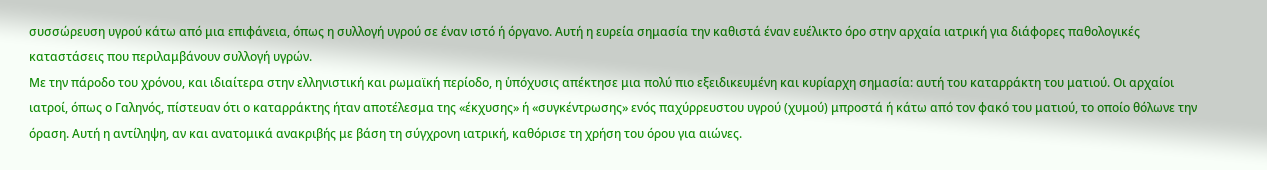συσσώρευση υγρού κάτω από μια επιφάνεια, όπως η συλλογή υγρού σε έναν ιστό ή όργανο. Αυτή η ευρεία σημασία την καθιστά έναν ευέλικτο όρο στην αρχαία ιατρική για διάφορες παθολογικές καταστάσεις που περιλαμβάνουν συλλογή υγρών.
Με την πάροδο του χρόνου, και ιδιαίτερα στην ελληνιστική και ρωμαϊκή περίοδο, η ὑπόχυσις απέκτησε μια πολύ πιο εξειδικευμένη και κυρίαρχη σημασία: αυτή του καταρράκτη του ματιού. Οι αρχαίοι ιατροί, όπως ο Γαληνός, πίστευαν ότι ο καταρράκτης ήταν αποτέλεσμα της «έκχυσης» ή «συγκέντρωσης» ενός παχύρρευστου υγρού (χυμού) μπροστά ή κάτω από τον φακό του ματιού, το οποίο θόλωνε την όραση. Αυτή η αντίληψη, αν και ανατομικά ανακριβής με βάση τη σύγχρονη ιατρική, καθόρισε τη χρήση του όρου για αιώνες.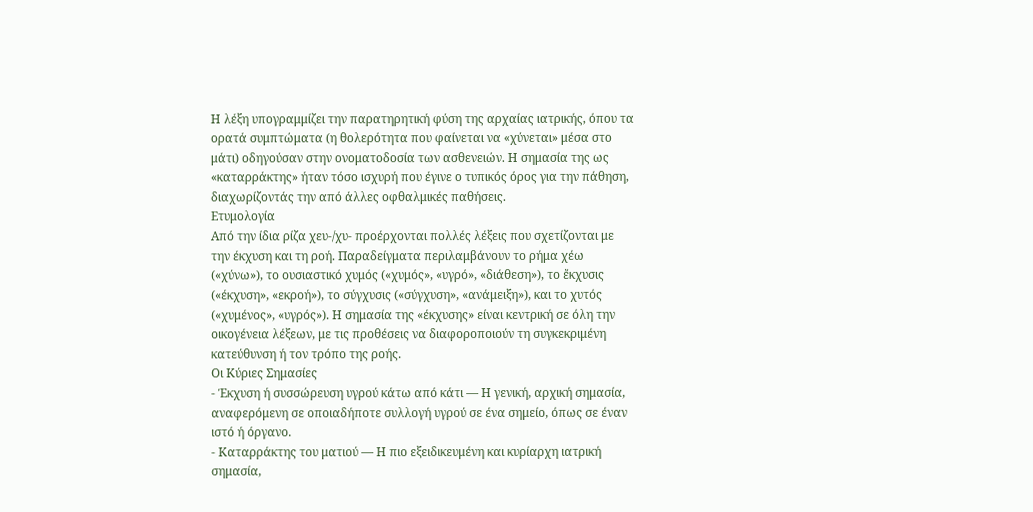Η λέξη υπογραμμίζει την παρατηρητική φύση της αρχαίας ιατρικής, όπου τα ορατά συμπτώματα (η θολερότητα που φαίνεται να «χύνεται» μέσα στο μάτι) οδηγούσαν στην ονοματοδοσία των ασθενειών. Η σημασία της ως «καταρράκτης» ήταν τόσο ισχυρή που έγινε ο τυπικός όρος για την πάθηση, διαχωρίζοντάς την από άλλες οφθαλμικές παθήσεις.
Ετυμολογία
Από την ίδια ρίζα χευ-/χυ- προέρχονται πολλές λέξεις που σχετίζονται με την έκχυση και τη ροή. Παραδείγματα περιλαμβάνουν το ρήμα χέω («χύνω»), το ουσιαστικό χυμός («χυμός», «υγρό», «διάθεση»), το ἔκχυσις («έκχυση», «εκροή»), το σύγχυσις («σύγχυση», «ανάμειξη»), και το χυτός («χυμένος», «υγρός»). Η σημασία της «έκχυσης» είναι κεντρική σε όλη την οικογένεια λέξεων, με τις προθέσεις να διαφοροποιούν τη συγκεκριμένη κατεύθυνση ή τον τρόπο της ροής.
Οι Κύριες Σημασίες
- Έκχυση ή συσσώρευση υγρού κάτω από κάτι — Η γενική, αρχική σημασία, αναφερόμενη σε οποιαδήποτε συλλογή υγρού σε ένα σημείο, όπως σε έναν ιστό ή όργανο.
- Καταρράκτης του ματιού — Η πιο εξειδικευμένη και κυρίαρχη ιατρική σημασία,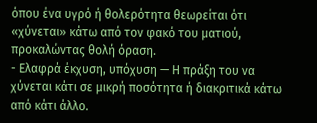όπου ένα υγρό ή θολερότητα θεωρείται ότι «χύνεται» κάτω από τον φακό του ματιού, προκαλώντας θολή όραση.
- Ελαφρά έκχυση, υπόχυση — Η πράξη του να χύνεται κάτι σε μικρή ποσότητα ή διακριτικά κάτω από κάτι άλλο.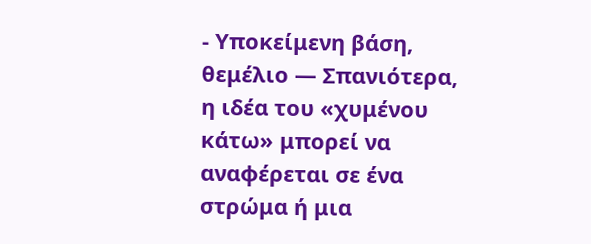- Υποκείμενη βάση, θεμέλιο — Σπανιότερα, η ιδέα του «χυμένου κάτω» μπορεί να αναφέρεται σε ένα στρώμα ή μια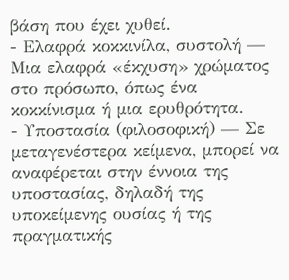βάση που έχει χυθεί.
- Ελαφρά κοκκινίλα, συστολή — Μια ελαφρά «έκχυση» χρώματος στο πρόσωπο, όπως ένα κοκκίνισμα ή μια ερυθρότητα.
- Υποστασία (φιλοσοφική) — Σε μεταγενέστερα κείμενα, μπορεί να αναφέρεται στην έννοια της υποστασίας, δηλαδή της υποκείμενης ουσίας ή της πραγματικής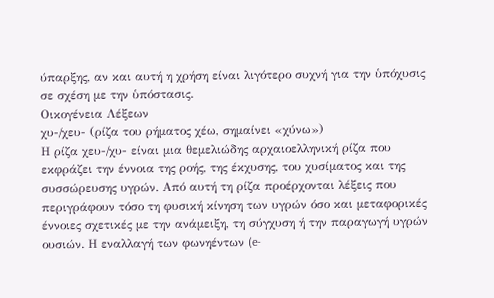ύπαρξης, αν και αυτή η χρήση είναι λιγότερο συχνή για την ὑπόχυσις σε σχέση με την ὑπόστασις.
Οικογένεια Λέξεων
χυ-/χευ- (ρίζα του ρήματος χέω, σημαίνει «χύνω»)
Η ρίζα χευ-/χυ- είναι μια θεμελιώδης αρχαιοελληνική ρίζα που εκφράζει την έννοια της ροής, της έκχυσης, του χυσίματος και της συσσώρευσης υγρών. Από αυτή τη ρίζα προέρχονται λέξεις που περιγράφουν τόσο τη φυσική κίνηση των υγρών όσο και μεταφορικές έννοιες σχετικές με την ανάμειξη, τη σύγχυση ή την παραγωγή υγρών ουσιών. Η εναλλαγή των φωνηέντων (e-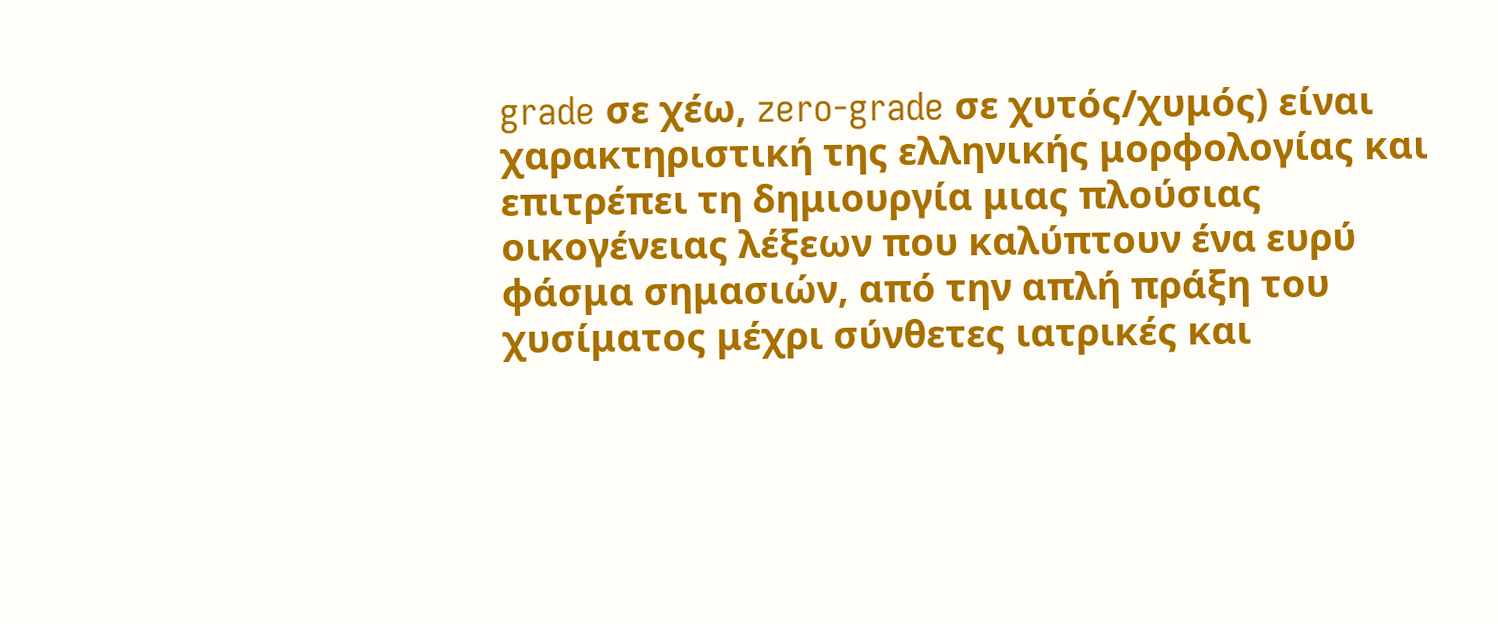grade σε χέω, zero-grade σε χυτός/χυμός) είναι χαρακτηριστική της ελληνικής μορφολογίας και επιτρέπει τη δημιουργία μιας πλούσιας οικογένειας λέξεων που καλύπτουν ένα ευρύ φάσμα σημασιών, από την απλή πράξη του χυσίματος μέχρι σύνθετες ιατρικές και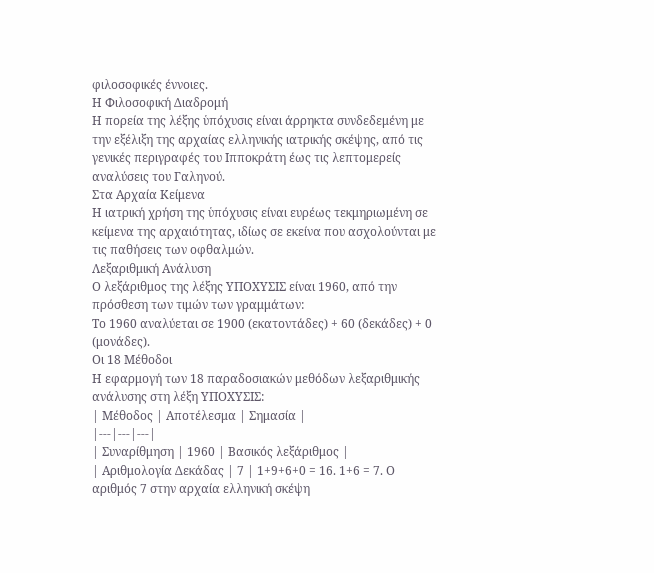φιλοσοφικές έννοιες.
Η Φιλοσοφική Διαδρομή
Η πορεία της λέξης ὑπόχυσις είναι άρρηκτα συνδεδεμένη με την εξέλιξη της αρχαίας ελληνικής ιατρικής σκέψης, από τις γενικές περιγραφές του Ιπποκράτη έως τις λεπτομερείς αναλύσεις του Γαληνού.
Στα Αρχαία Κείμενα
Η ιατρική χρήση της ὑπόχυσις είναι ευρέως τεκμηριωμένη σε κείμενα της αρχαιότητας, ιδίως σε εκείνα που ασχολούνται με τις παθήσεις των οφθαλμών.
Λεξαριθμική Ανάλυση
Ο λεξάριθμος της λέξης ΥΠΟΧΥΣΙΣ είναι 1960, από την πρόσθεση των τιμών των γραμμάτων:
Το 1960 αναλύεται σε 1900 (εκατοντάδες) + 60 (δεκάδες) + 0 (μονάδες).
Οι 18 Μέθοδοι
Η εφαρμογή των 18 παραδοσιακών μεθόδων λεξαριθμικής ανάλυσης στη λέξη ΥΠΟΧΥΣΙΣ:
| Μέθοδος | Αποτέλεσμα | Σημασία |
|---|---|---|
| Συναρίθμηση | 1960 | Βασικός λεξάριθμος |
| Αριθμολογία Δεκάδας | 7 | 1+9+6+0 = 16. 1+6 = 7. Ο αριθμός 7 στην αρχαία ελληνική σκέψη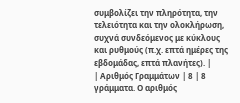συμβολίζει την πληρότητα, την τελειότητα και την ολοκλήρωση, συχνά συνδεόμενος με κύκλους και ρυθμούς (π.χ. επτά ημέρες της εβδομάδας, επτά πλανήτες). |
| Αριθμός Γραμμάτων | 8 | 8 γράμματα. Ο αριθμός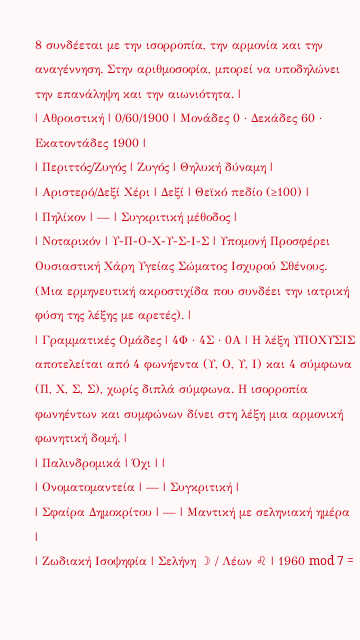8 συνδέεται με την ισορροπία, την αρμονία και την αναγέννηση. Στην αριθμοσοφία, μπορεί να υποδηλώνει την επανάληψη και την αιωνιότητα. |
| Αθροιστική | 0/60/1900 | Μονάδες 0 · Δεκάδες 60 · Εκατοντάδες 1900 |
| Περιττός/Ζυγός | Ζυγός | Θηλυκή δύναμη |
| Αριστερό/Δεξί Χέρι | Δεξί | Θεϊκό πεδίο (≥100) |
| Πηλίκον | — | Συγκριτική μέθοδος |
| Νοταρικόν | Υ-Π-Ο-Χ-Υ-Σ-Ι-Σ | Υπομονή Προσφέρει Ουσιαστική Χάρη Υγείας Σώματος Ισχυρού Σθένους. (Μια ερμηνευτική ακροστιχίδα που συνδέει την ιατρική φύση της λέξης με αρετές). |
| Γραμματικές Ομάδες | 4Φ · 4Σ · 0Α | Η λέξη ΥΠΟΧΥΣΙΣ αποτελείται από 4 φωνήεντα (Υ, Ο, Υ, Ι) και 4 σύμφωνα (Π, Χ, Σ, Σ), χωρίς διπλά σύμφωνα. Η ισορροπία φωνηέντων και συμφώνων δίνει στη λέξη μια αρμονική φωνητική δομή. |
| Παλινδρομικά | Όχι | |
| Ονοματομαντεία | — | Συγκριτική |
| Σφαίρα Δημοκρίτου | — | Μαντική με σεληνιακή ημέρα |
| Ζωδιακή Ισοψηφία | Σελήνη ☽ / Λέων ♌ | 1960 mod 7 =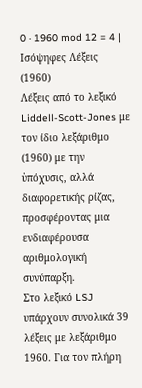0 · 1960 mod 12 = 4 |
Ισόψηφες Λέξεις (1960)
Λέξεις από το λεξικό Liddell-Scott-Jones με τον ίδιο λεξάριθμο (1960) με την ὑπόχυσις, αλλά διαφορετικής ρίζας, προσφέροντας μια ενδιαφέρουσα αριθμολογική συνύπαρξη.
Στο λεξικό LSJ υπάρχουν συνολικά 39 λέξεις με λεξάριθμο 1960. Για τον πλήρη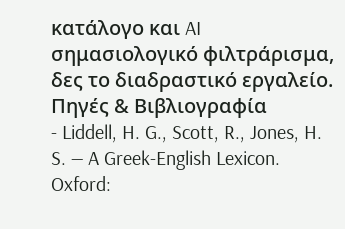κατάλογο και AI σημασιολογικό φιλτράρισμα, δες το διαδραστικό εργαλείο.
Πηγές & Βιβλιογραφία
- Liddell, H. G., Scott, R., Jones, H. S. — A Greek-English Lexicon. Oxford: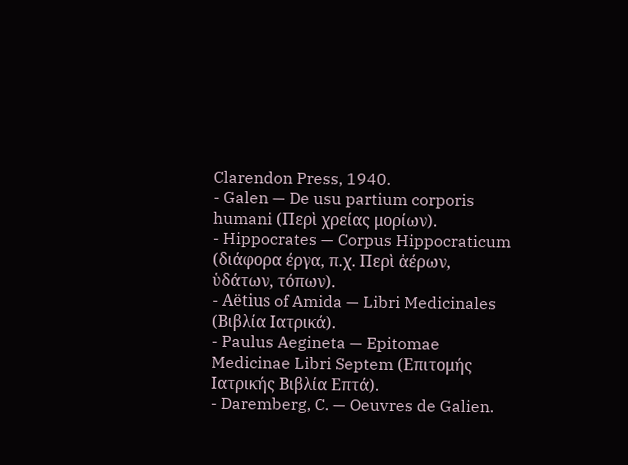Clarendon Press, 1940.
- Galen — De usu partium corporis humani (Περὶ χρείας μορίων).
- Hippocrates — Corpus Hippocraticum (διάφορα έργα, π.χ. Περὶ ἀέρων, ὑδάτων, τόπων).
- Aëtius of Amida — Libri Medicinales (Βιβλία Ιατρικά).
- Paulus Aegineta — Epitomae Medicinae Libri Septem (Επιτομής Ιατρικής Βιβλία Επτά).
- Daremberg, C. — Oeuvres de Galien.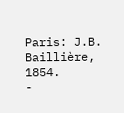Paris: J.B. Baillière, 1854.
-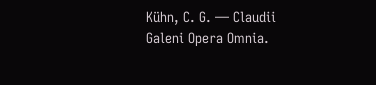Kühn, C. G. — Claudii Galeni Opera Omnia.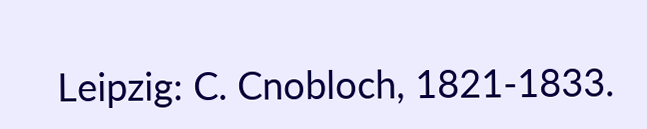Leipzig: C. Cnobloch, 1821-1833.